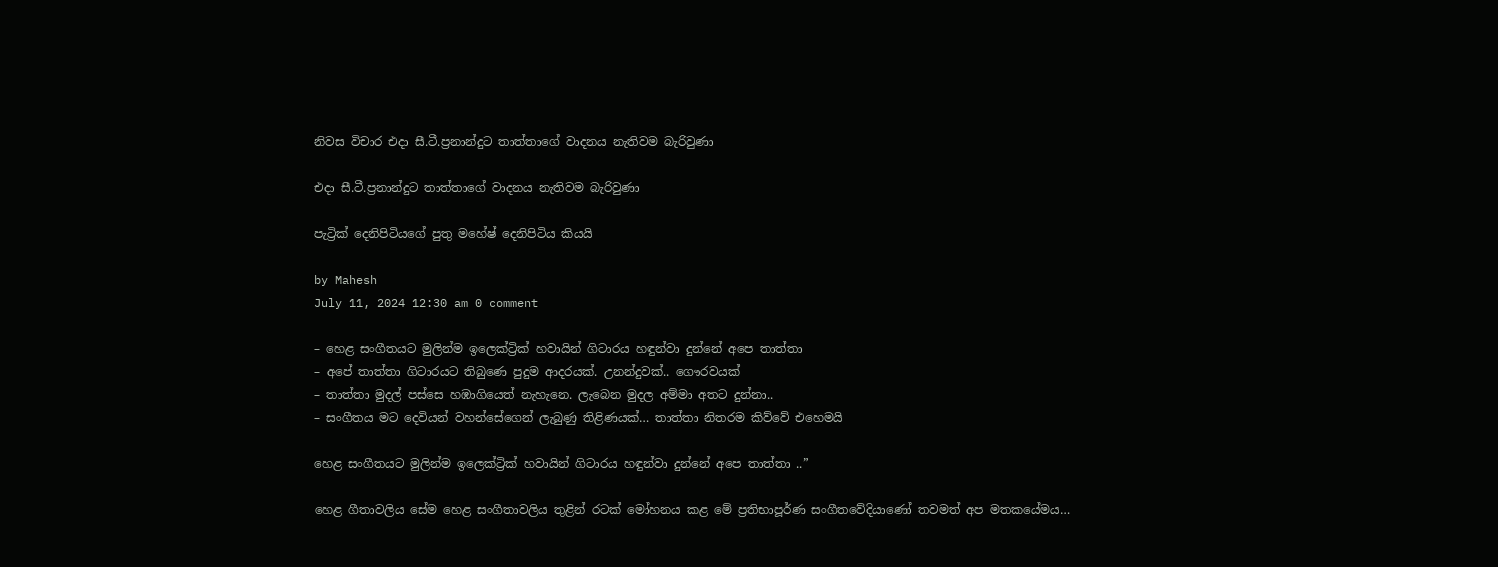නිවස විචාර එදා සී.ටී.ප්‍රනාන්දුට තාත්තාගේ වාදනය නැතිවම බැරිවුණා

එදා සී.ටී.ප්‍රනාන්දුට තාත්තාගේ වාදනය නැතිවම බැරිවුණා

පැට්‍රික් දෙනිපිටියගේ පුතු මහේෂ් දෙනිපිටිය කියයි

by Mahesh
July 11, 2024 12:30 am 0 comment

– හෙළ සංගීතයට මුලින්ම ඉලෙක්ට්‍රික් හවායින් ගිටාරය හඳුන්වා දුන්නේ අපෙ තාත්තා
– අපේ තාත්තා ගිටාරයට තිබුණෙ පුදුම ආදරයක්. උනන්දුවක්.. ගෞරවයක්
– තාත්තා මුදල් පස්සෙ හඹාගියෙත් නැහැනෙ. ලැබෙන මුදල අම්මා අතට දුන්නා..
– සංගීතය මට දෙවියන් වහන්සේගෙන් ලැබුණු තිළිණයක්… තාත්තා නිතරම කිව්වේ එහෙමයි

හෙළ සංගීතයට මුලින්ම ඉලෙක්ට්‍රික් හවායින් ගිටාරය හඳුන්වා දුන්නේ අපෙ තාත්තා ..”

හෙළ ගීතාවලිය සේම හෙළ සංගීතාවලිය තුළින් රටක් මෝහනය කළ මේ ප්‍රතිභාපූර්ණ සංගීතවේදියාණෝ තවමත් අප මතකයේමය…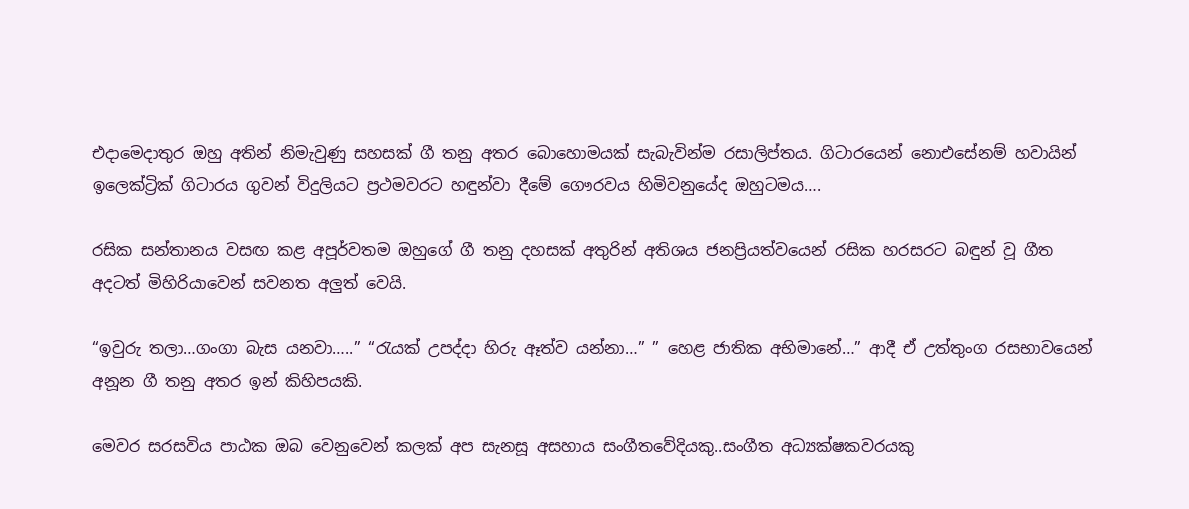එදාමෙදාතුර ඔහු අතින් නිමැවුණු සහසක් ගී තනු අතර බොහොමයක් සැබැවින්ම රසාලිප්තය. ගිටාරයෙන් නොඑසේනම් හවායින් ඉලෙක්ට්‍රික් ගිටාරය ගුවන් විදුලියට ප්‍රථමවරට හඳුන්වා දීමේ ගෞරවය හිමිවනුයේද ඔහුටමය….

රසික සන්තානය වසඟ කළ අපූර්වතම ඔහුගේ ගී තනු දහසක් අතුරින් අතිශය ජනප්‍රියත්වයෙන් රසික හරසරට බඳුන් වූ ගීත අදටත් මිහිරියාවෙන් සවනත අලුත් වෙයි.

“ඉවුරු තලා…ගංගා බැස යනවා…..” “රැයක් උපද්දා හිරු ඈත්ව යන්නා…” ” හෙළ ජාතික අභිමානේ…” ආදී ඒ උත්තුංග රසභාවයෙන් අනූන ගී තනු අතර ඉන් කිහිපයකි.

මෙවර සරසවිය පාඨක ඔබ වෙනුවෙන් කලක් අප සැනසූ අසහාය සංගීතවේදියකු..සංගීත අධ්‍යක්ෂකවරයකු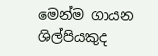මෙන්ම ගායන ශිල්පියකුද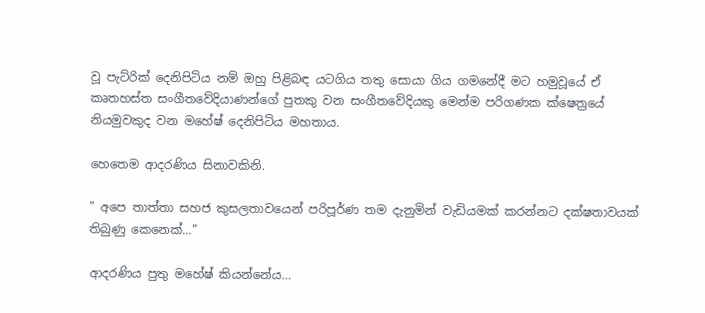වූ පැට්රික් දෙනිපිටිය නම් ඔහු පිළිබඳ යටගිය තතු සොයා ගිය ගමනේදී මට හමුවූයේ ඒ කෘතහස්ත සංගීතවේදියාණන්ගේ පුතකු වන සංගීතවේදියකු මෙන්ම පරිගණක ක්ෂෙත්‍රයේ නියමුවකුද වන මහේෂ් දෙනිපිටිය මහතාය.

හෙතෙම ආදරණිය සිනාවකිනි.

” අපෙ තාත්තා සහජ කුසලතාවයෙන් පරිපූර්ණ තම දැනුමින් වැඩියමක් කරන්නට දක්ෂතාවයක් තිබුණු කෙනෙක්…”

ආදරණිය පුතු මහේෂ් කියන්නේය…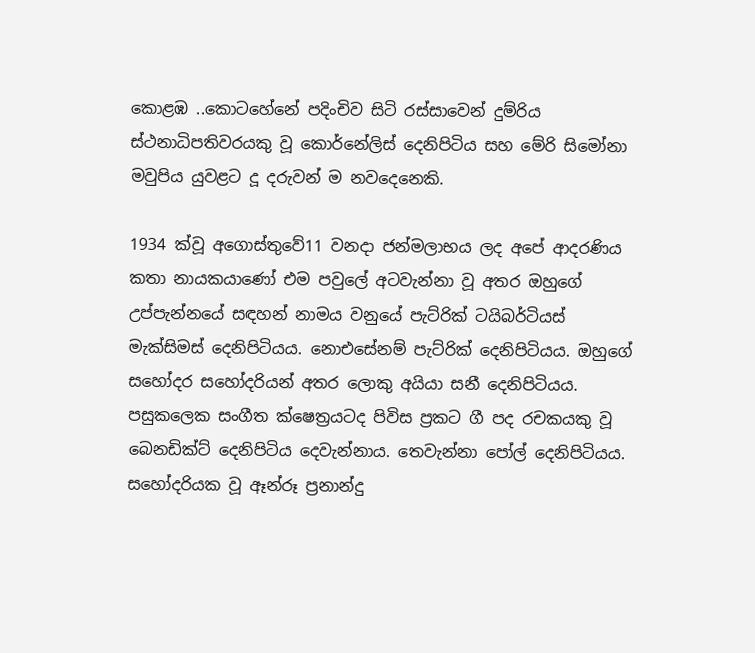කොළඹ ..කොටහේනේ පදිංචිව සිටි රස්සාවෙන් දුම්රිය ස්ථනාධිපතිවරයකු වූ කොර්නේලිස් දෙනිපිටිය සහ මේරි සිමෝනා මවුපිය යුවළට දූ දරුවන් ම නවදෙනෙකි.

1934 ක්වූ අගොස්තුවේ11 වනදා ජන්මලාභය ලද අපේ ආදරණිය කතා නායකයාණෝ එම පවුලේ අටවැන්නා වූ අතර ඔහුගේ උප්පැන්නයේ සඳහන් නාමය වනුයේ පැට්රික් ටයිබර්ටියස් මැක්සිමස් දෙනිපිටියය. නොඑසේනම් පැට්රික් දෙනිපිටියය. ඔහුගේ සහෝදර සහෝදරියන් අතර ලොකු අයියා සනී දෙනිපිටියය. පසුකලෙක සංගීත ක්ෂෙත්‍රයටද පිවිස ප්‍රකට ගී පද රචකයකු වූ බෙනඩික්ට් දෙනිපිටිය දෙවැන්නාය. තෙවැන්නා පෝල් දෙනිපිටියය. සහෝදරියක වූ ඈන්රූ ප්‍රනාන්දු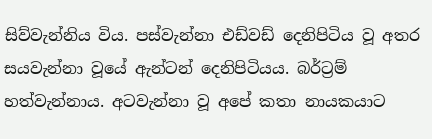සිව්වැන්නිය විය. පස්වැන්නා එඩ්වඩ් දෙනිපිටිය වූ අතර සයවැන්නා වූයේ ඇන්ටන් දෙනිපිටියය. බර්ට්‍රම් හත්වැන්නාය. අටවැන්නා වූ අපේ කතා නායකයාට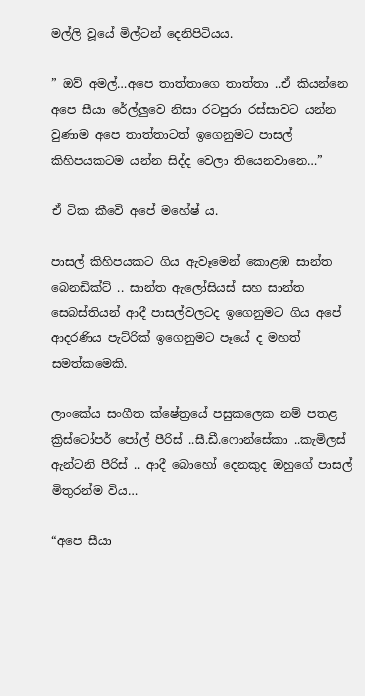මල්ලි වූයේ මිල්ටන් දෙනිපිටියය.

” ඔව් අමල්…අපෙ තාත්තාගෙ තාත්තා ..ඒ කියන්නෙ අපෙ සීයා රේල්ලුවෙ නිසා රටපුරා රස්සාවට යන්න වුණාම අපෙ තාත්තාටත් ඉගෙනුමට පාසල් කිහිපයකටම යන්න සිද්ද වෙලා තියෙනවානෙ…”

ඒ ටික කීවෙි අපේ මහේෂ් ය.

පාසල් කිහිපයකට ගිය ඇවෑමෙන් කොළඹ සාන්ත බෙනඩික්ට් .. සාන්ත ඇලෝසියස් සහ සාන්ත සෙබස්තියන් ආදී පාසල්වලටද ඉගෙනුමට ගිය අපේ ආදරණිය පැට්රික් ඉගෙනුමට පෑයේ ද මහත් සමත්කමෙකි.

ලාංකේය සංගීත ක්ෂේත්‍රයේ පසුකලෙක නම් පතළ ක්‍රිස්ටෝපර් පෝල් පීරිස් ..සී.ඩී.ෆොන්සේකා ..කැමිලස් ඇන්ටනි පීරිස් .. ආදී බොහෝ දෙනකුද ඔහුගේ පාසල් මිතුරන්ම විය…

“අපෙ සීයා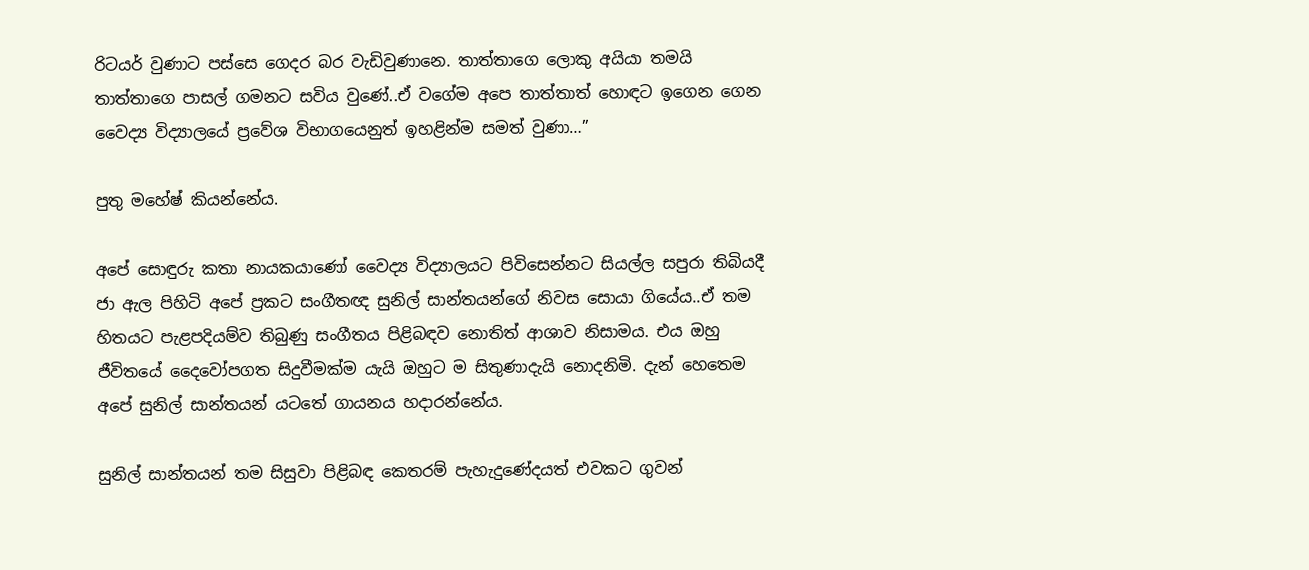රිටයර් වුණාට පස්සෙ ගෙදර බර වැඩිවුණානෙ. තාත්තාගෙ ලොකු අයියා තමයි තාත්තාගෙ පාසල් ගමනට සවිය වුණේ..ඒ වගේම අපෙ තාත්තාත් හොඳට ඉගෙන ගෙන වෛද්‍ය විද්‍යාලයේ ප්‍රවේශ විභාගයෙනුත් ඉහළින්ම සමත් වුණා…”

පුතු මහේෂ් කියන්නේය.

අපේ සොඳුරු කතා නායකයාණෝ වෛද්‍ය විද්‍යාලයට පිවිසෙන්නට සියල්ල සපුරා තිබියදී ජා ඇල පිහිටි අපේ ප්‍රකට සංගීතඥ සුනිල් සාන්තයන්ගේ නිවස සොයා ගියේය..ඒ තම හිතයට පැළපදියම්ව තිබුණු සංගීතය පිළිබඳව නොතිත් ආශාව නිසාමය. එය ඔහු ජීවිතයේ දෛවෝපගත සිදුවීමක්ම යැයි ඔහුට ම සිතුණාදැයි නොදනිමි. දැන් හෙතෙම අපේ සුනිල් සාන්තයන් යටතේ ගායනය හදාරන්නේය.

සුනිල් සාන්තයන් තම සිසුවා පිළිබඳ කෙතරම් පැහැදුණේදයත් එවකට ගුවන්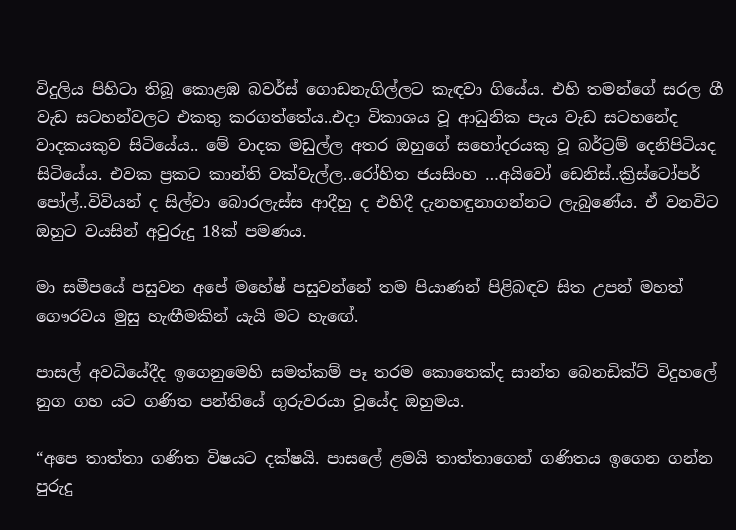විදුලිය පිහිටා තිබූ කොළඹ බවර්ස් ගොඩනැගිල්ලට කැඳවා ගියේය. එහි තමන්ගේ සරල ගී වැඩ සටහන්වලට එකතු කරගත්තේය..එදා විකාශය වූ ආධුනික පැය වැඩ සටහනේද වාදකයකුව සිටියේය.. මේ වාදක මඩුල්ල අතර ඔහුගේ සහෝදරයකු වූ බර්ට්‍රම් දෙනිපිටියද සිටියේය. එවක ප්‍රකට කාන්ති වක්වැල්ල..රෝහිත ජයසිංහ …අයිවෝ ඩෙනිස්..ක්‍රිස්ටෝපර් පෝල්..විවියන් ද සිල්වා බොරලැස්ස ආදීහු ද එහිදී දැනහඳුනාගන්නට ලැබුණේය. ඒ වනවිට ඔහුට වයසින් අවුරුදු 18ක් පමණය.

මා සමීපයේ පසුවන අපේ මහේෂ් පසුවන්නේ තම පියාණන් පිළිබඳව සිත උපන් මහත් ගෞරවය මුසු හැඟීමකින් යැයි මට හැඟේ.

පාසල් අවධියේදීද ඉගෙනුමෙහි සමත්කම් පෑ තරම කොතෙක්ද සාන්ත බෙනඩික්ට් විදුහලේ නුග ගහ යට ගණිත පන්තියේ ගුරුවරයා වූයේද ඔහුමය.

“අපෙ තාත්තා ගණිත විෂයට දක්ෂයි. පාසලේ ළමයි තාත්තාගෙන් ගණිතය ඉගෙන ගන්න පුරුදු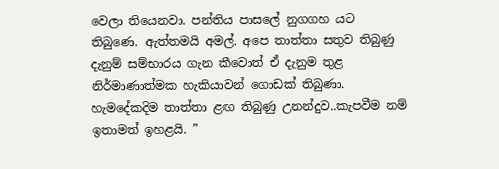වෙලා තියෙනවා. පන්තිය පාසලේ නුගගහ යට තිබුණෙ. ඇත්තමයි අමල්. අපෙ තාත්තා සතුව තිබුණු දැනුම් සම්භාරය ගැන කීවොත් ඒ දැනුම තුළ නිර්මාණාත්මක හැකියාවන් ගොඩක් තිබුණා. හැමදේකදිම තාත්තා ළඟ තිබුණු උනන්දුව..කැපවීම නම් ඉතාමත් ඉහළයි. ”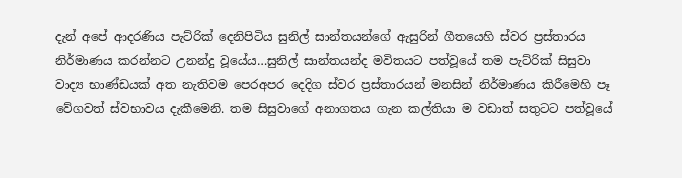දැන් අපේ ආදරණිය පැට්රික් දෙනිපිටිය සුනිල් සාන්තයන්ගේ ඇසුරින් ගීතයෙහි ස්වර ප්‍රස්තාරය නිර්මාණය කරන්නට උනන්දු වූයේය…සුනිල් සාන්තයන්ද මවිතයට පත්වූයේ තම පැට්රික් සිසුවා වාද්‍ය භාණ්ඩයක් අත නැතිවම පෙරඅපර දෙදිග ස්වර ප්‍රස්තාරයන් මනසින් නිර්මාණය කිරීමෙහි පෑ වේගවත් ස්වභාවය දැකීමෙනි. තම සිසුවාගේ අනාගතය ගැන කල්තියා ම වඩාත් සතුටට පත්වූයේ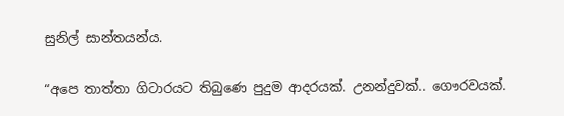සුනිල් සාන්තයන්ය.

“අපෙ තාත්තා ගිටාරයට තිබුණෙ පුදුම ආදරයක්. උනන්දුවක්.. ගෞරවයක්.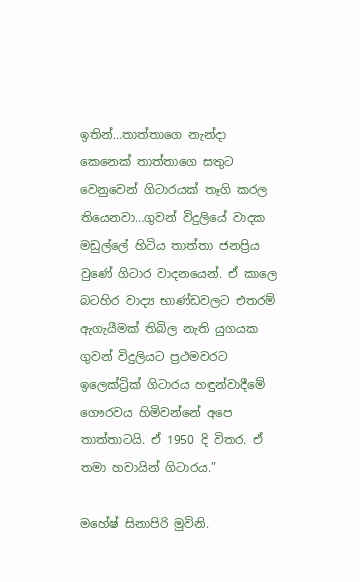ඉතින්…තාත්තාගෙ නැන්දා කෙනෙක් තාත්තාගෙ සතුට වෙනුවෙන් ගිටාරයක් තෑගි කරල තියෙනවා…ගුවන් විදුලියේ වාදක මඩුල්ලේ හිටිය තාත්තා ජනප්‍රිය වුණේ ගිටාර වාදනයෙන්. ඒ කාලෙ බටහිර වාද්‍ය භාණ්ඩවලට එතරම් ඇගැයීමක් තිබිල නැති යුගයක ගුවන් විදුලියට ප්‍රථමවරට ඉලෙක්ට්‍රික් ගිටාරය හඳුන්වාදීමේ ගෞරවය හිමිවන්නේ අපෙ තාත්තාටයි. ඒ 1950 දි විතර. ඒ තමා හවායින් ගිටාරය.”

මහේෂ් සිනාපිරි මුවිනි.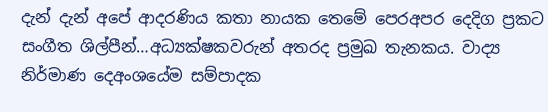දැන් දැන් අපේ ආදරණිය කතා නායක තෙමේ පෙරඅපර දෙදිග ප්‍රකට සංගීත ශිල්පීන්…අධ්‍යක්ෂකවරුන් අතරද ප්‍රමුඛ තැනකය. වාද්‍ය නිර්මාණ දෙඅංශයේම සම්පාදක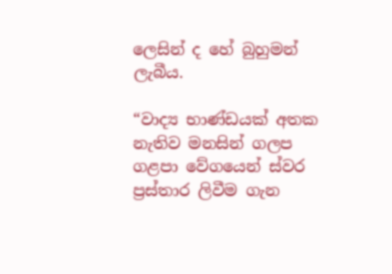ලෙසින් ද හේ බුහුමන් ලැබීය.

“වාද්‍ය භාණ්ඩයක් අතක නැතිව මනසින් ගලප ගළපා වේගයෙන් ස්වර ප්‍රස්තාර ලිවීම ගැන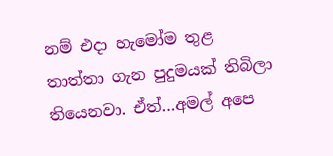නම් එදා හැමෝම තුළ තාත්තා ගැන පුදුමයක් තිබිලා තියෙනවා. ඒත්…අමල් අපෙ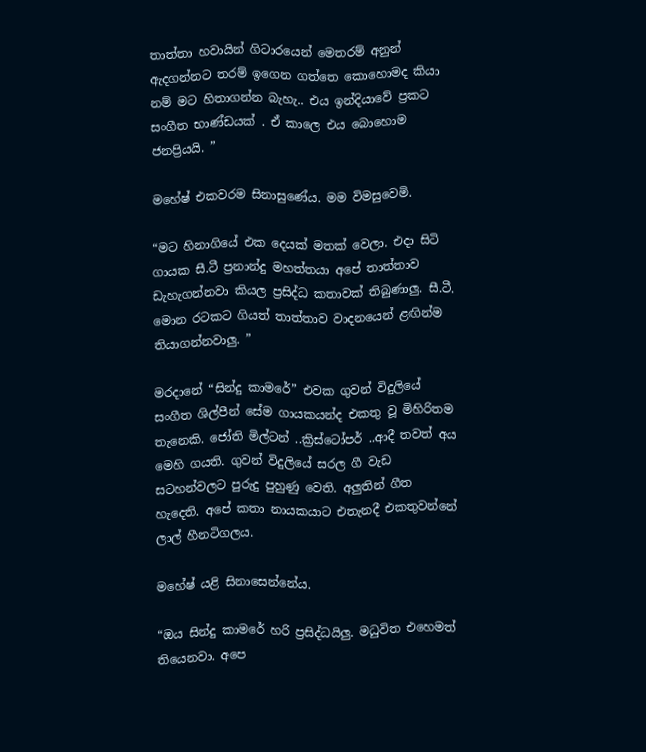තාත්තා හවායින් ගිටාරයෙන් මෙතරම් අනුන් ඇදගන්නට තරම් ඉගෙන ගත්තෙ කොහොමද කියා නම් මට හිතාගන්න බැහැ.. එය ඉන්දියාවේ ප්‍රකට සංගීත භාණ්ඩයක් . ඒ කාලෙ එය බොහොම ජනප්‍රියයි. ”

මහේෂ් එකවරම සිනාසුණේය. මම විමසුවෙමි.

“මට හිනාගියේ එක දෙයක් මතක් වෙලා. එදා සිටි ගායක සී.ටී ප්‍රනාන්දු මහත්තයා අපේ තාත්තාව ඩැහැගන්නවා කියල ප්‍රසිද්ධ කතාවක් තිබුණාලු. සී.ටී. මොන රටකට ගියත් තාත්තාව වාදනයෙන් ළඟින්ම තියාගන්නවාලු. ”

මරදානේ “සින්දු කාමරේ” එවක ගුවන් විදුලියේ සංගීත ශිල්පීන් සේම ගායකයන්ද එකතු වූ මිහිරිතම තැනෙකි. ජෝති මිල්ටන් ..ක්‍රිස්ටෝපර් ..ආදී තවත් අය මෙහි ගයති. ගුවන් විදුලියේ සරල ගී වැඩ සටහන්වලට පුරුදු පුහුණු වෙති. අලුතින් ගීත හැදෙති. අපේ කතා නායකයාට එතැනදී එකතුවන්නේ ලාල් හීනටිගලය.

මහේෂ් යළි සිනාසෙන්නේය.

“ඔය සින්දු කාමරේ හරි ප්‍රසිද්ධයිලු. මධුවිත එහෙමත් තියෙනවා. අපෙ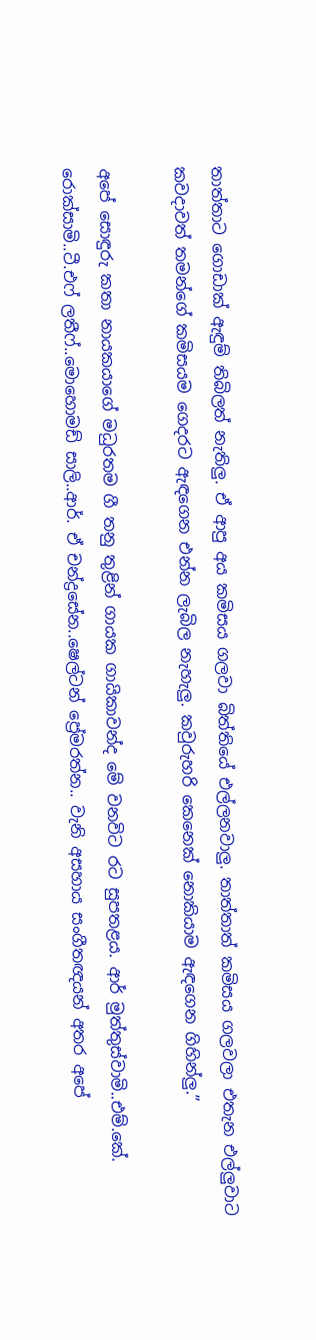තාත්තාට ගොඩාක් ඇඳුම් තිබිලත් නැතිලු. ඒ ආපු අය කමිසය ගලවා බිත්තියේ එල්ලනවාලු. තාත්තාත් කමිසය ගලවලා එතැන එල්ලුවාට කවදාවත් තමන්ගේ කමිසයම ගෙදරට ඇඳගෙන එන්න ලැබිල නැහැලු. කවුරුහරි කෙනෙක් නොකියාම ඇඳගෙන ගිහින්ලු.”

අපේ සොඳුරු කතා නායකයාගේ මධුරතම ගී තනු තුළින් ගායක ගායිකාවන්ද මේ වනවිට රට සුපතළය. ආර් මුත්තුස්වාමි..එම්.කේ. රොක්සාමි..ටී.එෆ් ලතීෆ්..මොහොමඩ් සාලි..ආර්. ඒ චන්ද්‍රසේන..ෂෙල්ටන් ප්‍රේමරත්න.. වැනි අසහාය සංගීතඥයන් අතර අපේ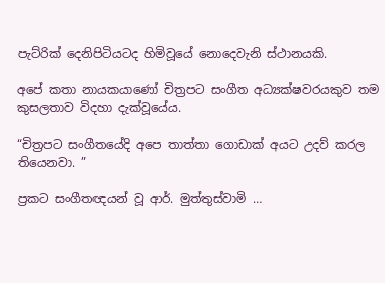පැට්රික් දෙනිපිටියටද හිමිවූයේ නොදෙවැනි ස්ථානයකි.

අපේ කතා නායකයාණෝ චිත්‍රපට සංගීත අධ්‍යක්ෂවරයකුව තම කුසලතාව විදහා දැක්වූයේය.

“චිත්‍රපට සංගීතයේදි අපෙ තාත්තා ගොඩාක් අයට උදව් කරල තියෙනවා. ”

ප්‍රකට සංගීතඥයන් වූ ආර්. මුත්තුස්වාමි …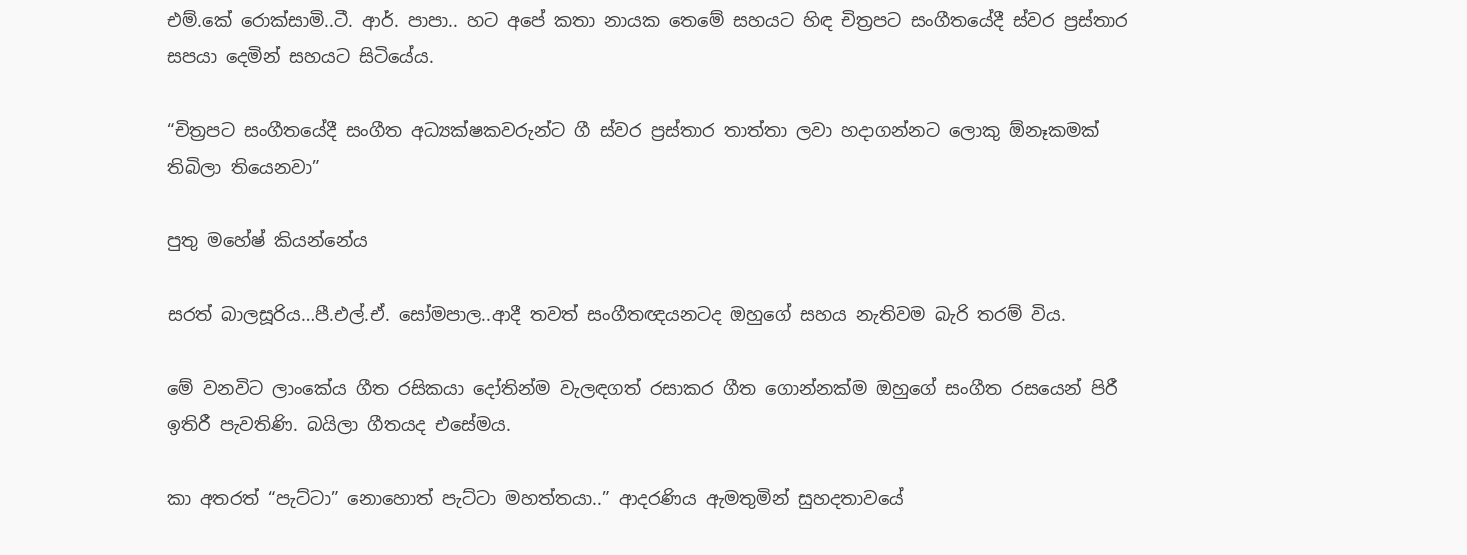එම්.කේ රොක්සාමි..ටී. ආර්. පාපා.. හට අපේ කතා නායක තෙමේ සහයට හිඳ චිත්‍රපට සංගීතයේදී ස්වර ප්‍රස්තාර සපයා දෙමින් සහයට සිටියේය.

“චිත්‍රපට සංගීතයේදී සංගීත අධ්‍යක්ෂකවරුන්ට ගී ස්වර ප්‍රස්තාර තාත්තා ලවා හදාගන්නට ලොකු ඕනෑකමක් තිබිලා තියෙනවා”

පුතු මහේෂ් කියන්නේය

සරත් බාලසූරිය…පී.එල්.ඒ. සෝමපාල..ආදී තවත් සංගීතඥයනටද ඔහුගේ සහය නැතිවම බැරි තරම් විය.

මේ වනවිට ලාංකේය ගීත රසිකයා දෝතින්ම වැලඳගත් රසාකර ගීත ගොන්නක්ම ඔහුගේ සංගීත රසයෙන් පිරී ඉතිරී පැවතිණි. බයිලා ගීතයද එසේමය.

කා අතරත් “පැට්ටා” නොහොත් පැට්ටා මහත්තයා..” ආදරණිය ඇමතුමින් සුහදතාවයේ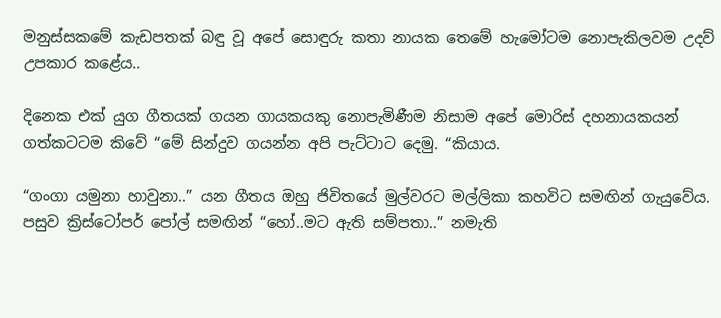මනුස්සකමේ කැඩපතක් බඳු වූ අපේ සොඳුරු කතා නායක තෙමේ හැමෝටම නොපැකිලවම උදව් උපකාර කළේය..

දිනෙක එක් යුග ගීතයක් ගයන ගායකයකු නොපැමිණීම නිසාම අපේ මොරිස් දහනායකයන් ගත්කටටම කිවේ “මේ සින්දුව ගයන්න අපි පැට්ටාට දෙමු. “කියාය.

“ගංගා යමුනා හාවුනා..” යන ගීතය ඔහු ජිවිතයේ මුල්වරට මල්ලිකා කහවිට සමඟින් ගැයුවේය. පසුව ක්‍රිස්ටෝපර් පෝල් සමඟින් “හෝ..මට ඇති සම්පතා..” නමැති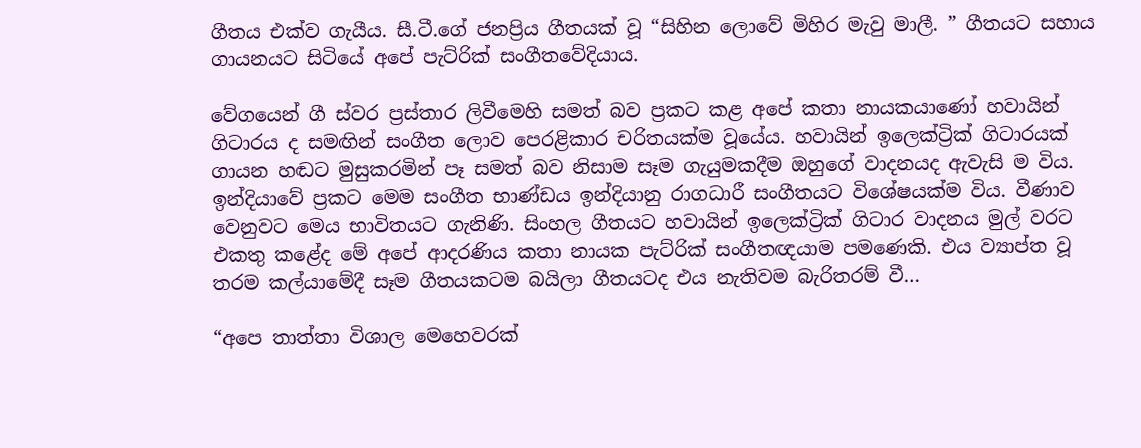ගීතය එක්ව ගැයීය. සී.ටී.ගේ ජනප්‍රිය ගීතයක් වූ “සිහින ලොවේ මිහිර මැවු මාලී. ” ගීතයට සහාය ගායනයට සිටියේ අපේ පැට්රික් සංගීතවේදියාය.

වේගයෙන් ගී ස්වර ප්‍රස්තාර ලිවීමෙහි සමත් බව ප්‍රකට කළ අපේ කතා නායකයාණෝ හවායින් ගිටාරය ද සමඟින් සංගීත ලොව පෙරළිකාර චරිතයක්ම වූයේය. හවායින් ඉලෙක්ට්‍රික් ගිටාරයක් ගායන හඬට මුසුකරමින් පෑ සමත් බව නිසාම සෑම ගැයුමකදීම ඔහුගේ වාදනයද ඇවැසි ම විය. ඉන්දියාවේ ප්‍රකට මෙම සංගීත භාණ්ඩය ඉන්දියානු රාගධාරී සංගීතයට විශේෂයක්ම විය. වීණාව වෙනුවට මෙය භාවිතයට ගැනිණි. සිංහල ගීතයට හවායින් ඉලෙක්ට්‍රික් ගිටාර වාදනය මුල් වරට එකතු කළේද මේ අපේ ආදරණිය කතා නායක පැට්රික් සංගීතඥයාම පමණෙකි. එය ව්‍යාප්ත වූ තරම කල්යාමේදී සෑම ගීතයකටම බයිලා ගීතයටද එය නැතිවම බැරිතරම් වී…

“අපෙ තාත්තා විශාල මෙහෙවරක්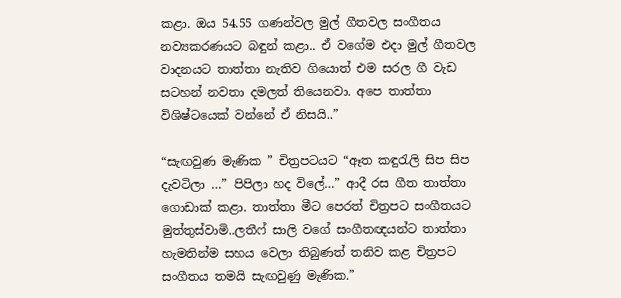කළා. ඔය 54.55 ගණන්වල මුල් ගීතවල සංගීතය නව්‍යකරණයට බඳුන් කළා.. ඒ වගේම එදා මුල් ගීතවල වාදනයට තාත්තා නැතිව ගියොත් එම සරල ගී වැඩ සටහන් නවතා දමලත් තියෙනවා. අපෙ තාත්තා විශිෂ්ටයෙක් වන්නේ ඒ නිසයි..”

“සැඟවුණ මැණික ” චිත්‍රපටයට “ඈත කඳුරැලි සිප සිප දැවටිලා …” පිපිලා හද විලේ…” ආදී රස ගීත තාත්තා ගොඩාක් කළා. තාත්තා මීට පෙරත් චිත්‍රපට සංගීතයට මුත්තුස්වාමි..ලතීෆ් සාලි වගේ සංගීතඥයන්ට තාත්තා හැමතින්ම සහය වෙලා තිබුණත් තනිව කළ චිත්‍රපට සංගීතය තමයි සැඟවුණු මැණික.”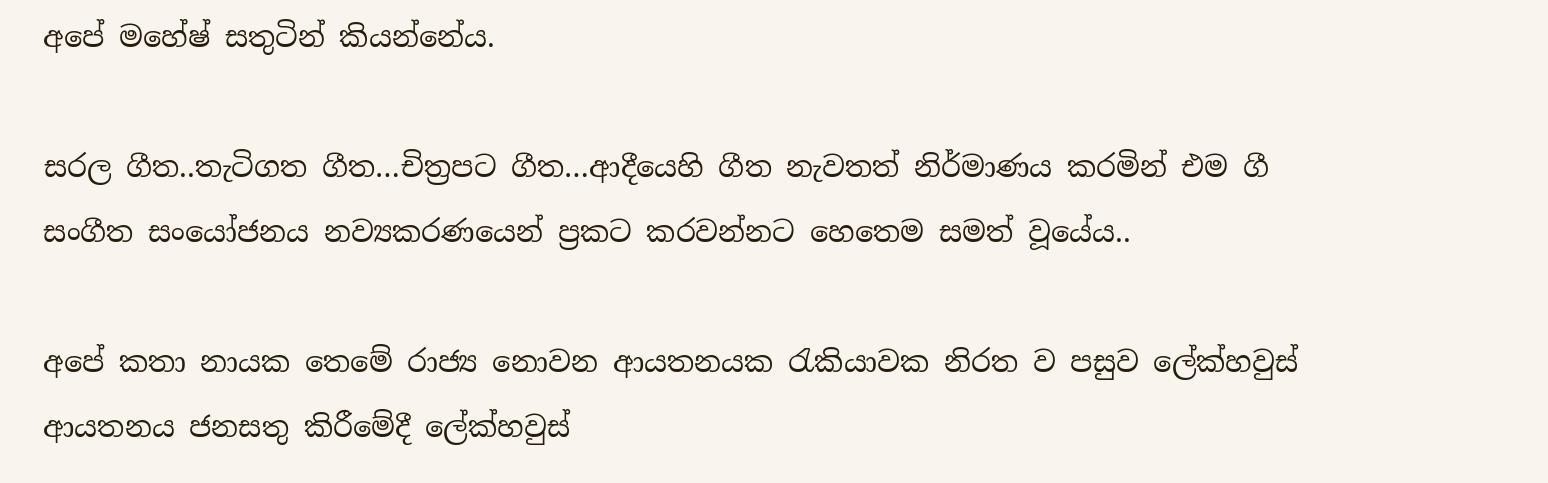අපේ මහේෂ් සතුටින් කියන්නේය.

සරල ගීත..තැටිගත ගීත…චිත්‍රපට ගීත…ආදීයෙහි ගීත නැවතත් නිර්මාණය කරමින් එම ගී සංගීත සංයෝජනය නව්‍යකරණයෙන් ප්‍රකට කරවන්නට හෙතෙම සමත් වූයේය..

අපේ කතා නායක තෙමේ රාජ්‍ය නොවන ආයතනයක රැකියාවක නිරත ව පසුව ලේක්හවුස් ආයතනය ජනසතු කිරීමේදී ලේක්හවුස්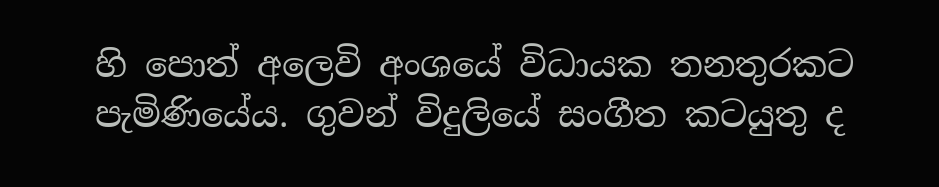හි පොත් අලෙවි අංශයේ විධායක තනතුරකට පැමිණියේය. ගුවන් විදුලියේ සංගීත කටයුතු ද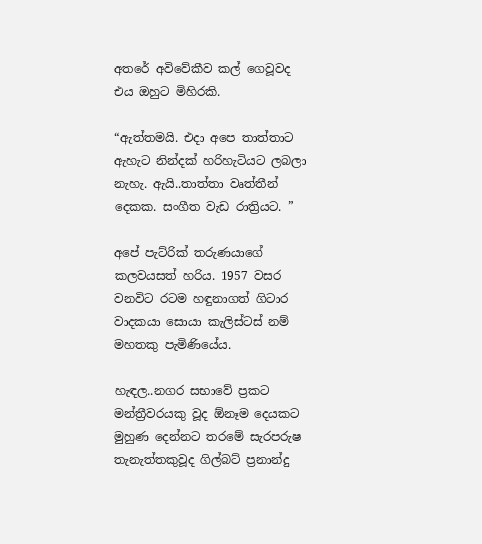අතරේ අවිවේකීව කල් ගෙවූවද එය ඔහුට මිහිරකි.

“ඇත්තමයි. එදා අපෙ තාත්තාට ඇහැට නින්දක් හරිහැටියට ලබලා නැහැ. ඇයි..තාත්තා වෘත්තීන් දෙකක. සංගීත වැඩ රාත්‍රියට. ”

අපේ පැට්රික් තරුණයාගේ කලවයසත් හරිය. 1957 වසර වනවිට රටම හඳුනාගත් ගිටාර වාදකයා සොයා කැලිස්ටස් නම් මහතකු පැමිණියේය.

හැඳල..නගර සභාවේ ප්‍රකට මන්ත්‍රීවරයකු වූද ඕනෑම දෙයකට මුහුණ දෙන්නට තරමේ සැරපරුෂ තැනැත්තකුවූද ගිල්බට් ප්‍රනාන්දු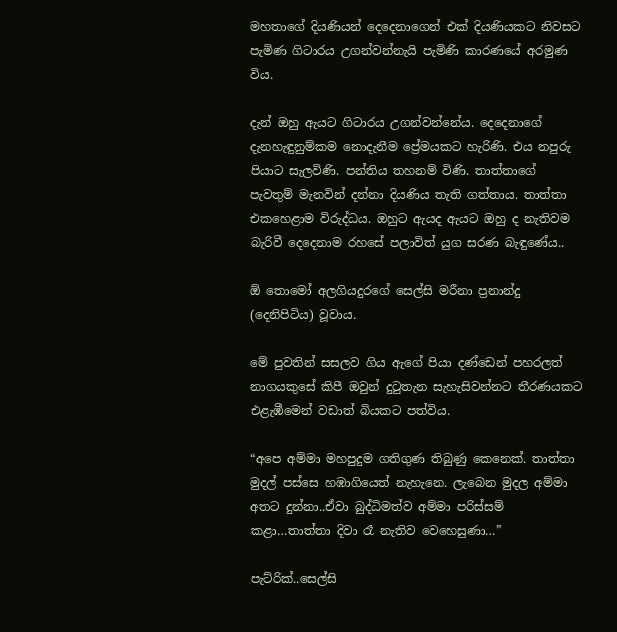මහතාගේ දියණියන් දෙදෙනාගෙන් එක් දියණියකට නිවසට පැමිණ ගිටාරය උගන්වන්නැයි පැමිණි කාරණයේ අරමුණ විය.

දැන් ඔහු ඇයට ගිටාරය උගන්වන්නේය. දෙදෙනාගේ දැනහැඳුනුම්කම නොදැනීම ප්‍රේමයකට හැරිණි. එය නපුරු පියාට සැලවිණි. පන්තිය තහනම් විණි. තාත්තාගේ පැවතුම් මැනවින් දන්නා දියණිය තැති ගත්තාය. තාත්තා එකහෙළාම විරුද්ධය. ඔහුට ඇයද ඇයට ඔහු ද නැතිවම බැරිවී දෙදෙනාම රහසේ පලාවිත් යුග සරණ බැඳුණේය..

ඕ තොමෝ අලගියදුරගේ සෙල්සි මරීනා ප්‍රනාන්දු (දෙනිපිටිය) වූවාය.

මේ පුවතින් සසලව ගිය ඇගේ පියා දණ්ඩෙන් පහරලත් නාගයකුසේ කිපී ඔවුන් දුටුතැන සැහැසිවන්නට තීරණයකට එළැඹීමෙන් වඩාත් බියකට පත්විය.

“අපෙ අම්මා මහපුදුම ගතිගුණ තිබුණු කෙනෙක්. තාත්තා මුදල් පස්සෙ හඹාගියෙත් නැහැනෙ. ලැබෙන මුදල අම්මා අතට දුන්නා..ඒවා බුද්ධිමත්ව අම්මා පරිස්සම් කළා…තාත්තා දිවා රෑ නැතිව වෙහෙසුණා…”

පැට්රික්..සෙල්සි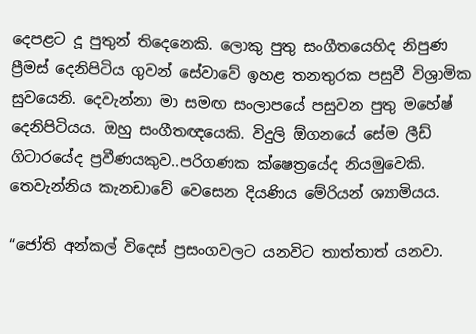දෙපළට දූ පුතුන් තිදෙනෙකි. ලොකු පුතු සංගීතයෙහිද නිපුණ ප්‍රීමස් දෙනිපිටිය ගුවන් සේවාවේ ඉහළ තනතුරක පසුවී විශ්‍රාමික සුවයෙනි. දෙවැන්නා මා සමඟ සංලාපයේ පසුවන පුතු මහේෂ් දෙනිපිටියය. ඔහු සංගීතඥයෙකි. විදුලි ඕගනයේ සේම ලීඩ් ගිටාරයේද ප්‍රවීණයකුව..පරිගණක ක්ෂෙත්‍රයේද නියමුවෙකි. තෙවැන්නිය කැනඩාවේ වෙසෙන දියණිය මේරියන් ශ්‍යාමියය.

“ජෝති අන්කල් විදෙස් ප්‍රසංගවලට යනවිට තාත්තාත් යනවා.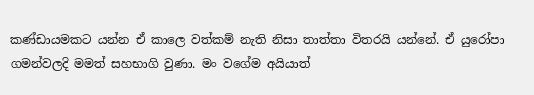කණ්ඩායමකට යන්න ඒ කාලෙ වත්කම් නැති නිසා තාත්තා විතරයි යන්නේ. ඒ යුරෝපා ගමන්වලදි මමත් සහභාගි වුණා. මං වගේම අයියාත්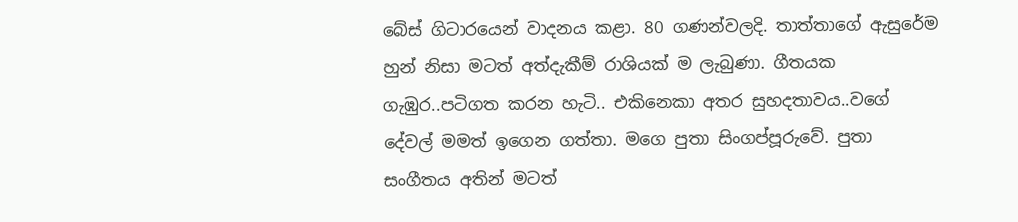බේස් ගිටාරයෙන් වාදනය කළා. 80 ගණන්වලදි. තාත්තාගේ ඇසුරේම හුන් නිසා මටත් අත්දැකීම් රාශියක් ම ලැබුණා. ගීතයක ගැඹුර..පටිගත කරන හැටි.. එකිනෙකා අතර සුහදතාවය..වගේ දේවල් මමත් ඉගෙන ගත්තා. මගෙ පුතා සිංගප්පූරුවේ. පුතා සංගීතය අතින් මටත්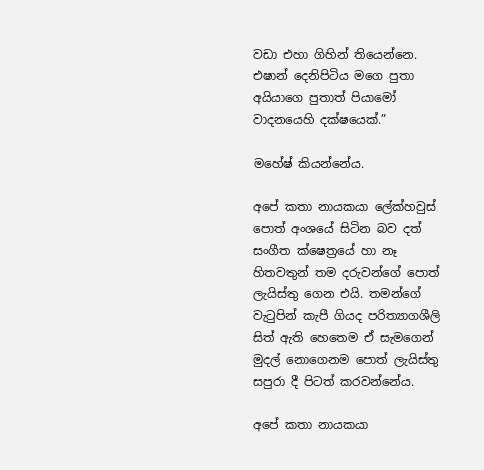වඩා එහා ගිහින් තියෙන්නෙ. එෂාන් දෙනිපිටිය මගෙ පුතා අයියාගෙ පුතාත් පියාමෝ වාදනයෙහි දක්ෂයෙක්.”

මහේෂ් කියන්නේය.

අපේ කතා නායකයා ලේක්හවුස් පොත් අංශයේ සිටින බව දත් සංගීත ක්ෂෙත්‍රයේ හා නෑ හිතවතුන් තම දරුවන්ගේ පොත් ලැයිස්තු ගෙන එයි. තමන්ගේ වැටුපින් කැපී ගියද පරිත්‍යාගශීලි සිත් ඇති හෙතෙම ඒ සැමගෙන් මුදල් නොගෙනම පොත් ලැයිස්තු සපුරා දී පිටත් කරවන්නේය.

අපේ කතා නායකයා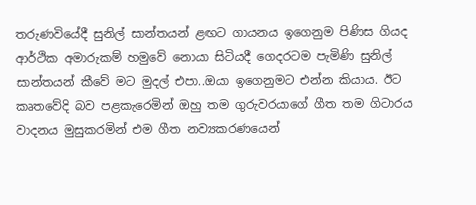තරුණවියේදී සුනිල් සාන්තයන් ළඟට ගායනය ඉගෙනුම පිණිස ගියද ආර්ථික අමාරුකම් හමුවේ නොයා සිටියදී ගෙදරටම පැමිණි සුනිල් සාන්තයන් කීවේ මට මුදල් එපා..ඔයා ඉගෙනුමට එන්න කියාය. ඊට කෘතවේදි බව පළකැරෙමින් ඔහු තම ගුරුවරයාගේ ගීත තම ගිටාරය වාදනය මුසුකරමින් එම ගීත නව්‍යකරණයෙන්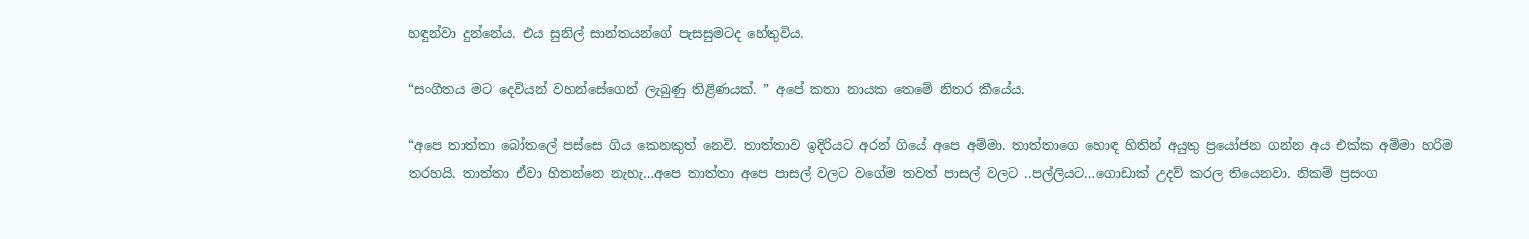හඳුන්වා දුන්නේය. එය සුනිල් සාන්තයන්ගේ පැසසුමටද හේතුවිය.

“සංගීතය මට දෙවියන් වහන්සේගෙන් ලැබුණු තිළිණයක්. ” අපේ කතා නායක තෙමේ නිතර කීයේය.

“අපෙ තාත්තා බෝතලේ පස්සෙ ගිය කෙනකුත් නෙවි. තාත්තාව ඉදිරියට අරන් ගියේ අපෙ අම්මා. තාත්තාගෙ හොඳ හිතින් අයුතු ප්‍රයෝජන ගන්න අය එක්ක අම්මා හරිම තරහයි. තාත්තා ඒවා හිතන්නෙ නැහැ…අපෙ තාත්තා අපෙ පාසල් වලට වගේම තවත් පාසල් වලට ..පල්ලියට…ගොඩාක් උදව් කරල තියෙනවා. නිකම් ප්‍රසංග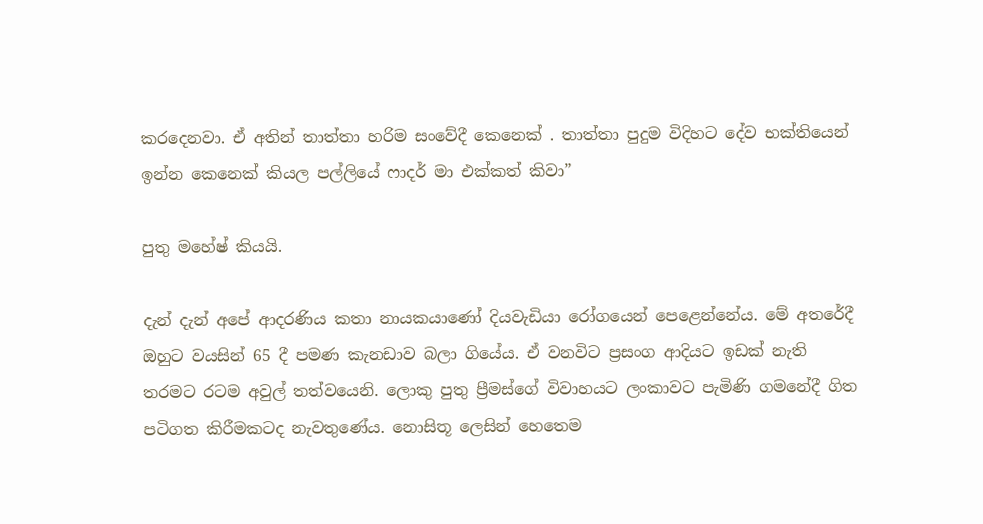කරදෙනවා. ඒ අතින් තාත්තා හරිම සංවේදී කෙනෙක් . තාත්තා පුදුම විදිහට දේව භක්තියෙන් ඉන්න කෙනෙක් කියල පල්ලියේ ෆාදර් මා එක්කත් කිවා”

පුතු මහේෂ් කියයි.

දැන් දැන් අපේ ආදරණිය කතා නායකයාණෝ දියවැඩියා රෝගයෙන් පෙළෙන්නේය. මේ අතරේදී ඔහුට වයසින් 65 දී පමණ කැනඩාව බලා ගියේය. ඒ වනවිට ප්‍රසංග ආදියට ඉඩක් නැති තරමට රටම අවුල් තත්වයෙනි. ලොකු පුතු ප්‍රීමස්ගේ විවාහයට ලංකාවට පැමිණි ගමනේදී ගිත පටිගත කිරීමකටද නැවතුණේය. නොසිතූ ලෙසින් හෙතෙම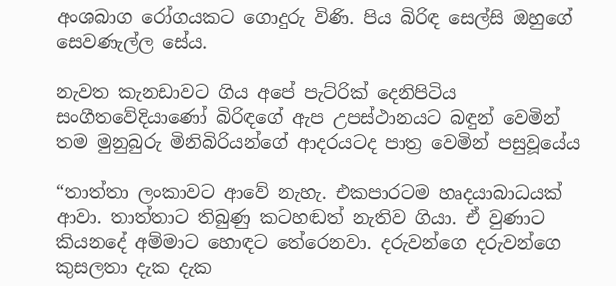අංශබාග රෝගයකට ගොදුරු විණි. පිය බිරිඳ සෙල්සි ඔහුගේ සෙවණැල්ල සේය.

නැවත කැනඩාවට ගිය අපේ පැට්රික් දෙනිපිටිය සංගීතවේදියාණෝ බිරිඳගේ ඇප උපස්ථානයට බඳුන් වෙමින් තම මුනුබුරු මිනිබිරියන්ගේ ආදරයටද පාත්‍ර වෙමින් පසුවූයේය

“තාත්තා ලංකාවට ආවේ නැහැ. එකපාරටම හෘදයාබාධයක් ආවා. තාත්තාට තිබුණු කටහඬත් නැතිව ගියා. ඒ වුණාට කියනදේ අම්මාට හොඳට තේරෙනවා. දරුවන්ගෙ දරුවන්ගෙ කුසලතා දැක දැක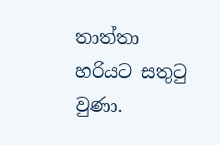තාත්තා හරියට සතුටු වුණා.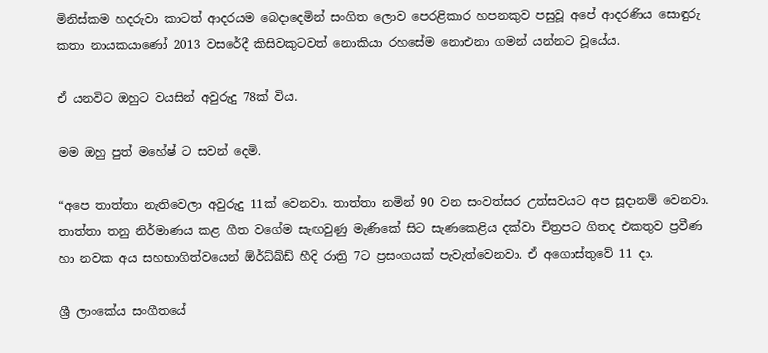මිනිස්කම හදරුවා කාටත් ආදරයම බෙදාදෙමින් සංගිත ලොව පෙරළිකාර හපනකුව පසුවූ අපේ ආදරණිය සොඳුරු කතා නායකයාණෝ 2013 වසරේදී කිසිවකුටවත් නොකියා රහසේම නොඑනා ගමන් යන්නට වූයේය.

ඒ යනවිට ඔහුට වයසින් අවුරුදු 78ක් විය.

මම ඔහු පුත් මහේෂ් ට සවන් දෙමි.

“අපෙ තාත්තා නැතිවෙලා අවුරුදු 11ක් වෙනවා. තාත්තා නමින් 90 වන සංවත්සර උත්සවයට අප සූදානම් වෙනවා. තාත්තා තනු නිර්මාණය කළ ගීත වගේම සැඟවුණු මැණිකේ සිට සැණකෙළිය දක්වා චිත්‍රපට ගිතද එකතුව ප්‍රවීණ හා නවක අය සහභාගිත්වයෙන් ඕර්ධ්ඛ්ඩ් හීදි රාත්‍රි 7ට ප්‍රසංගයක් පැවැත්වෙනවා. ඒ අගොස්තුවේ 11 දා.

ශ්‍රී ලාංකේය සංගීතයේ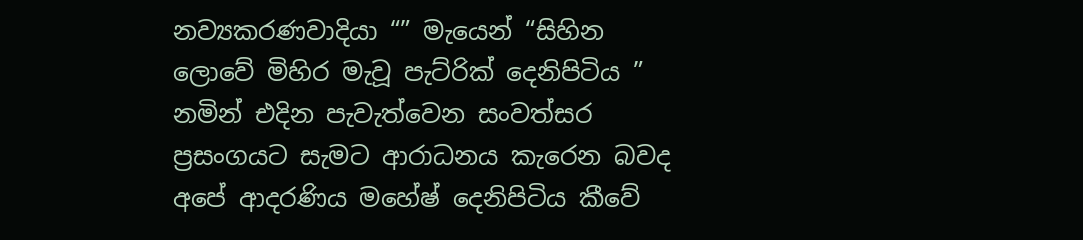නව්‍යකරණවාදියා “” මැයෙන් “සිහින ලොවේ මිහිර මැවූ පැට්රික් දෙනිපිටිය ” නමින් එදින පැවැත්වෙන සංවත්සර ප්‍රසංගයට සැමට ආරාධනය කැරෙන බවද අපේ ආදරණිය මහේෂ් දෙනිපිටිය කීවේ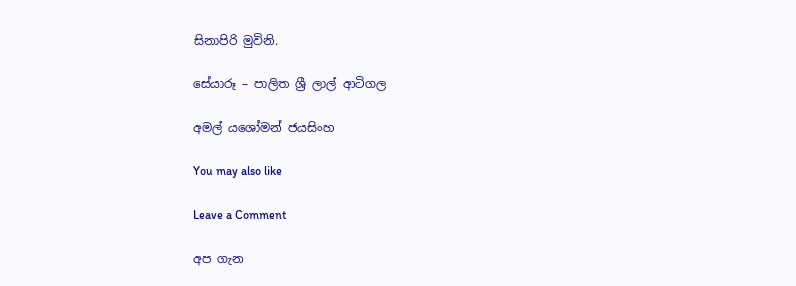සිනාපිරි මුවිනි.

සේයාරූ – පාලිත ශ්‍රී ලාල් ආටිගල

අමල් යශෝමන් ජයසිංහ

You may also like

Leave a Comment

අප ගැන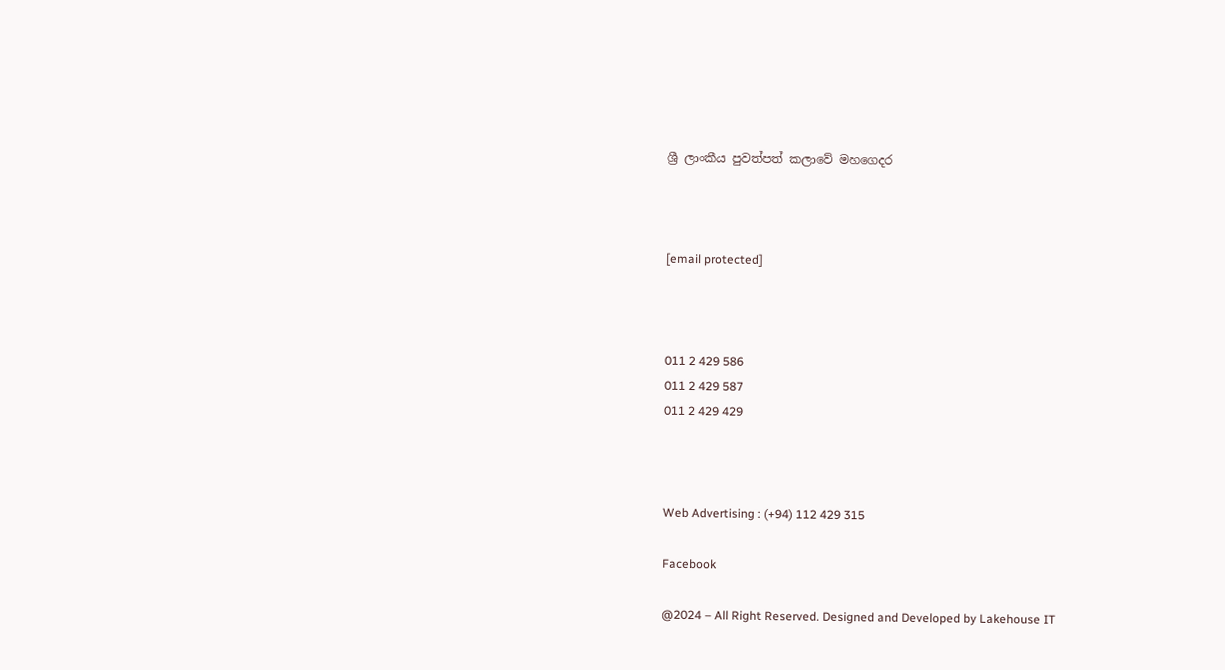ශ්‍රී ලාංකීය පුවත්පත් කලාවේ මහගෙදර



[email protected]



011 2 429 586
011 2 429 587
011 2 429 429



Web Advertising : (+94) 112 429 315

Facebook

@2024 – All Right Reserved. Designed and Developed by Lakehouse IT